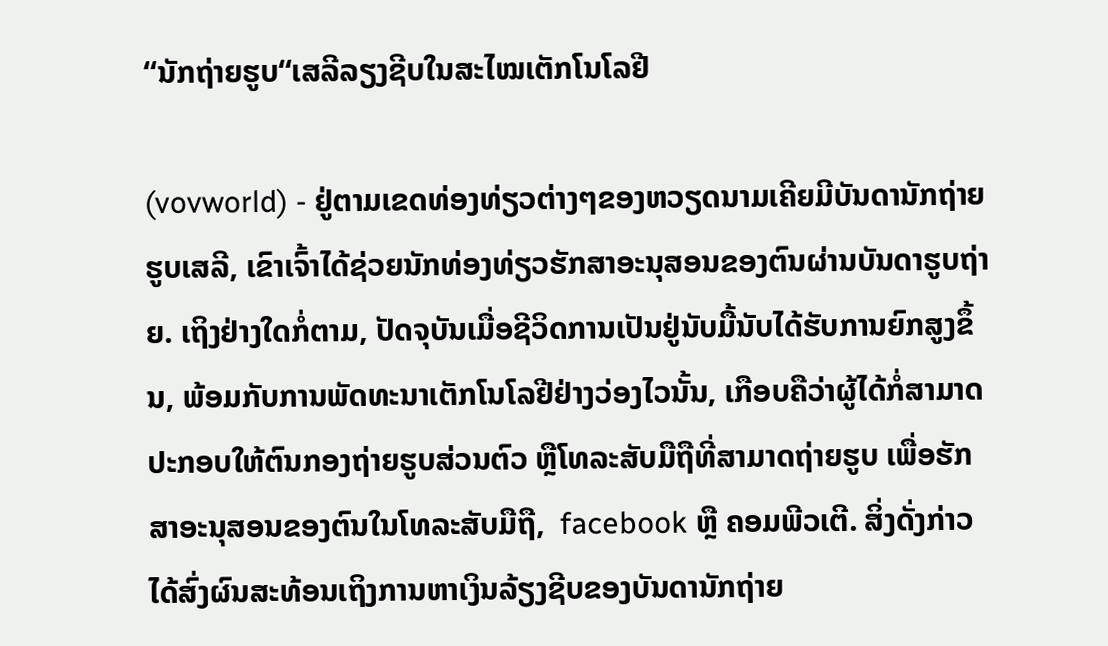“ນັກຖ່າຍຮູບ“ເສລີລຽງຊີບໃນສະໄໝເຕັກໂນໂລຢີ

(vovworld) - ຢູ່ຕາມເຂດທ່ອງທ່ຽວຕ່າງໆຂອງຫວຽດນາມເຄີຍມີບັນດານັກຖ່າຍຮູບເສລີ, ເຂົາເຈົ້າໄດ້ຊ່ວຍນັກທ່ອງທ່ຽວຮັກສາອະນຸສອນຂອງຕົນຜ່ານບັນດາຮູບຖ່າຍ. ເຖິງຢ່າງໃດກໍ່ຕາມ, ປັດຈຸບັນເມື່ອຊີວິດການເປັນຢູ່ນັບມື້ນັບໄດ້ຮັບການຍົກສູງຂຶ້ນ, ພ້ອມກັບການພັດທະນາເຕັກໂນໂລຢີຢ່າງວ່ອງໄວນັ້ນ, ເກືອບຄືວ່າຜູ້ໄດ້ກໍ່ສາມາດປະກອບໃຫ້ຕົນກອງຖ່າຍຮູບສ່ວນຕົວ ຫຼືໂທລະສັບມືຖືທີ່ສາມາດຖ່າຍຮູບ ເພື່ອຮັກສາອະນຸສອນຂອງຕົນໃນໂທລະສັບມືຖື,  facebook ຫຼື ຄອມພີວເຕີ. ສິ່ງດັ່ງກ່າວໄດ້ສົ່ງຜົນສະທ້ອນເຖິງການຫາເງິນລ້ຽງຊີບຂອງບັນດານັກຖ່າຍ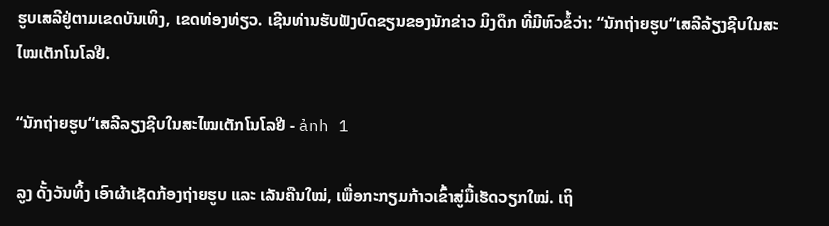ຮູບເສລີຢູ່ຕາມເຂດບັນເທິງ, ເຂດທ່ອງທ່ຽວ. ເຊີນທ່ານຮັບຟັງບົດຂຽນຂອງນັກຂ່າວ ມິງດຶກ ທີ່ມີຫົວຂໍ້ວ່າ: “ນັກຖ່າຍຮູບ“ເສລີລ້ຽງຊີບໃນສະໄໝເຕັກໂນໂລຢີ.

“ນັກຖ່າຍຮູບ“ເສລີລຽງຊີບໃນສະໄໝເຕັກໂນໂລຢີ - ảnh 1

ລູງ ດັ້ງວັນທິ້ງ ເອົາຜ້າເຊັດກ້ອງຖ່າຍຮູບ ແລະ ເລັນຄືນໃໝ່, ເພື່ອກະກຽມກ້າວເຂົ້າສູ່ມື້ເຮັດວຽກໃໝ່. ເຖິ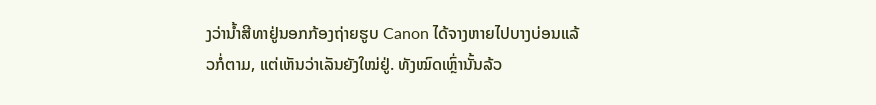ງວ່ານ້ຳສີທາຢູ່ນອກກ້ອງຖ່າຍຮູບ Canon ໄດ້ຈາງຫາຍໄປບາງບ່ອນແລ້ວກໍ່ຕາມ, ແຕ່ເຫັນວ່າເລັນຍັງໃໝ່ຢູ່. ທັງໝົດເຫຼົ່ານັ້ນລ້ວ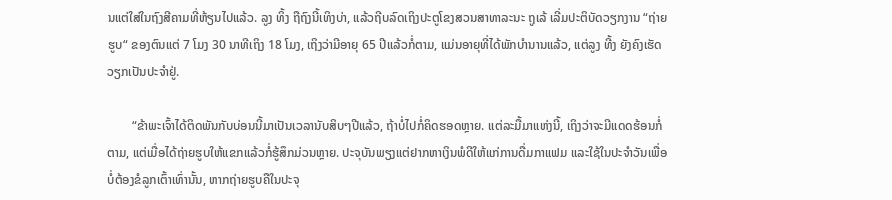ນແຕ່ໃສ່ໃນຖົງສີຄາມທີ່ຫ້ຽນໄປແລ້ວ. ລູງ ທິ້ງ ຖືຖົງນີ້ເທິງບ່າ, ແລ້ວຖີບລົດເຖິງປະຕູໂຂງສວນສາທາລະນະ ຖູເລ້ ເລີ່ມປະຕິບັດວຽກງານ “ຖ່າຍຮູບ“ ຂອງຕົນແຕ່ 7 ໂມງ 30 ນາທີເຖິງ 18 ໂມງ, ເຖິງວ່າມີອາຍຸ 65 ປີແລ້ວກໍ່ຕາມ, ແມ່ນອາຍຸທີ່ໄດ້ພັກບຳນານແລ້ວ, ແຕ່ລູງ ທີ້ງ ຍັງຄົງເຮັດວຽກເປັນປະຈຳຢູ່.

        “ຂ້າພະເຈົ້າໄດ້ຕິດພັນກັບບ່ອນນີ້ມາເປັນເວລານັບສິບໆປີແລ້ວ, ຖ້າບໍ່ໄປກໍ່ຄິດຮອດຫຼາຍ. ແຕ່ລະມື້ມາແຫ່ງນີ້, ເຖິງວ່າຈະມີແດດຮ້ອນກໍ່ຕາມ, ແຕ່ເມື່ອໄດ້ຖ່າຍຮູບໃຫ້ແຂກແລ້ວກໍ່ຮູ້ສຶກມ່ວນຫຼາຍ. ປະຈຸບັນພຽງແຕ່ຢາກຫາເງິນພໍດີໃຫ້ແກ່ການດື່ມກາແຟມ ແລະໃຊ້ໃນປະຈຳວັນເພື່ອບໍ່ຕ້ອງຂໍລູກເຕົ້າເທົ່ານັ້ນ, ຫາກຖ່າຍຮູບຄືໃນປະຈຸ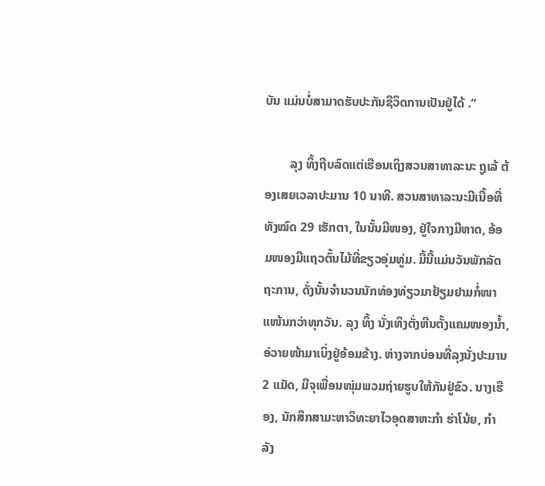ບັນ ແມ່ນບໍ່ສາມາດຮັບປະກັນຊີວິດການເປັນຢູ່ໄດ້ .“

        ລຸງ ທິ້ງຖີບລົດແຕ່ເຮືອນເຖິງສວນສາທາລະນະ ຖູເລ້ ຕ້ອງເສຍເວລາປະມານ 10 ນາທີ. ສວນສາທາລະນະມີເນື້ອທີ່ທັງໝົດ 29 ເຮັກຕາ, ໃນນັ້ນມີໜອງ, ຢູ່ໃຈກາງມີຫາດ, ອ້ອມໜອງມີແຖວຕົ້ນໄມ້ທີ່ຂຽວອຸ່ມທູ່ມ. ມື້ນີ້ແມ່ນວັນພັກລັດຖະການ, ດັ່ງນັ້ນຈຳນວນນັກທ່ອງທ່ຽວມາຢ້ຽມຢາມກໍ່ໜາແໜ້ນກວ່າທຸກວັນ. ລຸງ ທິ້ງ ນັ່ງເທິງຕັ່ງຫີນຕັ້ງແຄມໜອງນ້ຳ, ອ່ວາຍໜ້າມາເບິ່ງຢູ່ອ້ອມຂ້າງ. ຫ່າງຈາກບ່ອນທີ່ລຸງນັ່ງປະມານ 2 ແມັດ, ມີຈຸເພື່ອນໜຸ່ມພວມຖ່າຍຮູບໃຫ້ກັນຢູ່ຂົວ. ນາງເຮືອງ, ນັກສຶກສາມະຫາວິທະຍາໄວອຸດສາຫະກຳ ຮ່າໂນ້ຍ, ກຳລັງ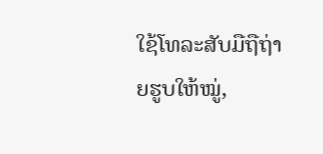ໃຊ້ໂທລະສັບມືຖືຖ່າຍຮູບໃຫ້ໝູ່,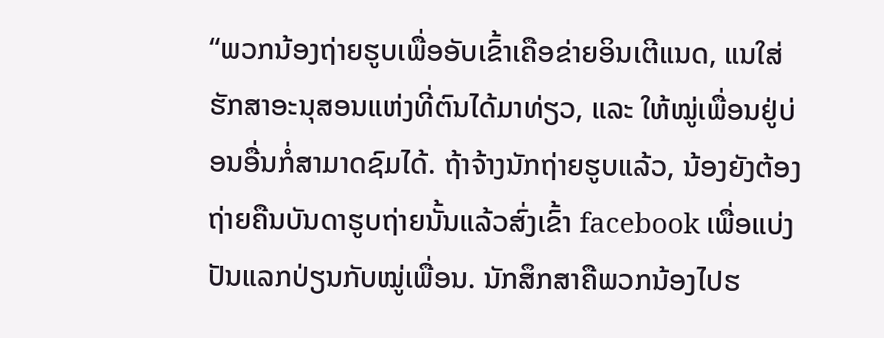“ພວກນ້ອງຖ່າຍຮູບເພື່ອອັບເຂົ້າເຄືອຂ່າຍອິນເຕີແນດ, ແນໃສ່ຮັກສາອະນຸສອນແຫ່ງທີ່ຕົນໄດ້ມາທ່ຽວ, ແລະ ໃຫ້ໝູ່ເພື່ອນຢູ່ບ່ອນອື່ນກໍ່ສາມາດຊົມໄດ້. ຖ້າຈ້າງນັກຖ່າຍຮູບແລ້ວ, ນ້ອງຍັງຕ້ອງຖ່າຍຄືນບັນດາຮູບຖ່າຍນັ້ນແລ້ວສົ່ງເຂົ້າ facebook ເພື່ອແບ່ງປັນແລກປ່ຽນກັບໝູ່ເພື່ອນ. ນັກສຶກສາຄືພວກນ້ອງໄປຮ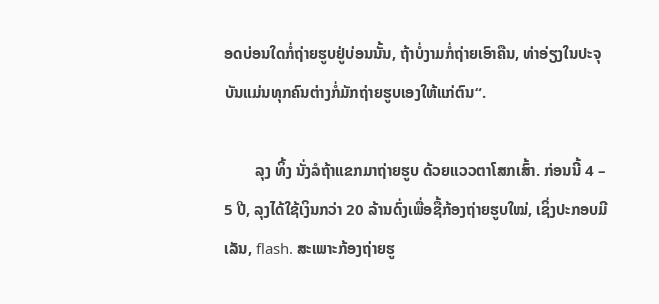ອດບ່ອນໃດກໍ່ຖ່າຍຮູບຢູ່ບ່ອນນັ້ນ, ຖ້າບໍ່ງາມກໍ່ຖ່າຍເອົາຄືນ, ທ່າອ່ຽງໃນປະຈຸບັນແມ່ນທຸກຄົນຕ່າງກໍ່ມັກຖ່າຍຮູບເອງໃຫ້ແກ່ຕົນ“.

        ລຸງ ທິ້ງ ນັ່ງລໍຖ້າແຂກມາຖ່າຍຮູບ ດ້ວຍແວວຕາໂສກເສົ້າ. ກ່ອນນີ້ 4 – 5 ປີ, ລຸງໄດ້ໃຊ້ເງິນກວ່າ 20 ລ້ານດົ່ງເພື່ອຊື້ກ້ອງຖ່າຍຮູບໃໝ່, ເຊິ່ງປະກອບມີ ເລັນ, flash. ສະເພາະກ້ອງຖ່າຍຮູ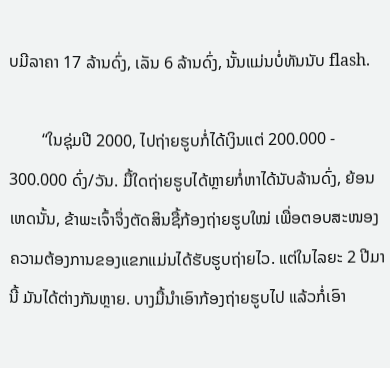ບມີລາຄາ 17 ລ້ານດົ່ງ, ເລັນ 6 ລ້ານດົ່ງ, ນັ້ນແມ່ນບໍ່ທັນນັບ flash.

        “ໃນຊຸ່ມປີ 2000, ໄປຖ່າຍຮູບກໍ່ໄດ້ເງິນແຕ່ 200.000 - 300.000 ດົ່ງ/ວັນ. ມື້ໃດຖ່າຍຮູບໄດ້ຫຼາຍກໍ່ຫາໄດ້ນັບລ້ານດົ່ງ, ຍ້ອນເຫດນັ້ນ, ຂ້າພະເຈົ້າຈຶ່ງຕັດສິນຊື້ກ້ອງຖ່າຍຮູບໃໝ່ ເພື່ອຕອບສະໜອງຄວາມຕ້ອງການຂອງແຂກແມ່ນໄດ້ຮັບຮູບຖ່າຍໄວ. ແຕ່ໃນໄລຍະ 2 ປີມານີ້ ມັນໄດ້ຕ່າງກັນຫຼາຍ. ບາງມື້ນຳເອົາກ້ອງຖ່າຍຮູບໄປ ແລ້ວກໍ່ເອົາ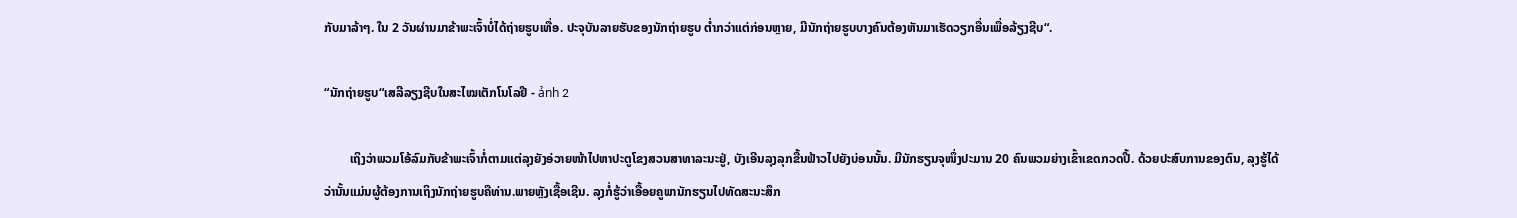ກັບມາລ້າໆ. ໃນ 2 ວັນຜ່ານມາຂ້າພະເຈົ້າບໍ່ໄດ້ຖ່າຍຮູບເທື່ອ. ປະຈຸບັນລາຍຮັບຂອງນັກຖ່າຍຮູບ ຕ່ຳກວ່າແຕ່ກ່ອນຫຼາຍ, ມີນັກຖ່າຍຮູບບາງຄົນຕ້ອງຫັນມາເຮັດວຽກອື່ນເພື່ອລ້ຽງຊີບ“.

“ນັກຖ່າຍຮູບ“ເສລີລຽງຊີບໃນສະໄໝເຕັກໂນໂລຢີ - ảnh 2

        ເຖິງວ່າພວມໂອ້ລົມກັບຂ້າພະເຈົ້າກໍ່ຕາມແຕ່ລຸງຍັງອ່ວາຍໜ້າໄປຫາປະຕູໂຂງສວນສາທາລະນະຢູ່, ບັງເອີນລຸງລຸກຂື້ນຟ້າວໄປຍັງບ່ອນນັ້ນ. ມີນັກຮຽນຈຸໜຶ່ງປະມານ 20 ຄົນພວມຍ່າງເຂົ້າເຂດກວດປີ້. ດ້ວຍປະສົບການຂອງຕົນ, ລຸງຮູ້ໄດ້ວ່ານັ້ນແມ່ນຜູ້ຕ້ອງການເຖິງນັກຖ່າຍຮູບຄືທ່ານ.ພາຍຫຼັງເຊື້ອເຊີນ. ລຸງກໍ່ຮູ້ວ່າເອື້ອຍຄູພານັກຮຽນໄປທັດສະນະສຶກ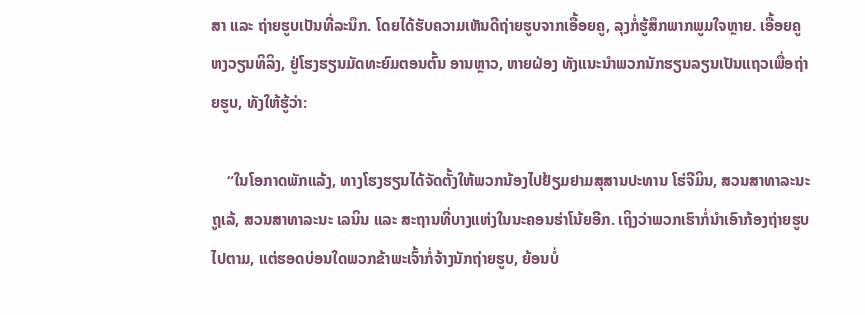ສາ ແລະ ຖ່າຍຮູບເປັນທີ່ລະນຶກ. ໂດຍໄດ້ຮັບຄວາມເຫັນດີຖ່າຍຮູບຈາກເອື້ອຍຄູ, ລຸງກໍ່ຮູ້ສຶກພາກພູມໃຈຫຼາຍ. ເອື້ອຍຄູ ຫງວຽນທິລິງ, ຢູ່ໂຮງຮຽນມັດທະຍົມຕອນຕົ້ນ ອານຫຼາວ, ຫາຍຝ່ອງ ທັງແນະນຳພວກນັກຮຽນລຽນເປັນແຖວເພື່ອຖ່າຍຮູບ, ທັງໃຫ້ຮູ້ວ່າ:

    “ໃນໂອກາດພັກແລ້ງ, ທາງໂຮງຮຽນໄດ້ຈັດຕັ້ງໃຫ້ພວກນ້ອງໄປຢ້ຽມຢາມສຸສານປະທານ ໂຮ່ຈີມິນ, ສວນສາທາລະນະ ຖູເລ້, ສວນສາທາລະນະ ເລນິນ ແລະ ສະຖານທີ່ບາງແຫ່ງໃນນະຄອນຮ່າໂນ້ຍອີກ. ເຖິງວ່າພວກເຮົາກໍ່ນຳເອົາກ້ອງຖ່າຍຮູບໄປຕາມ, ແຕ່ຮອດບ່ອນໃດພວກຂ້າພະເຈົ້າກໍ່ຈ້າງນັກຖ່າຍຮູບ, ຍ້ອນບໍ່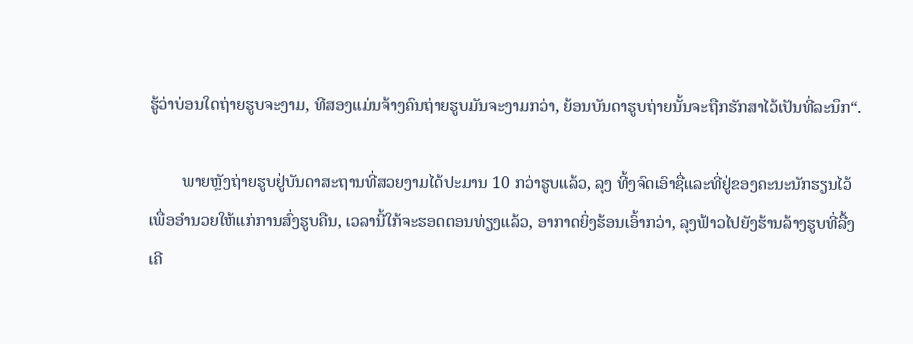ຮູ້ວ່າບ່ອນໃດຖ່າຍຮູບຈະງາມ, ທີສອງແມ່ນຈ້າງຄົນຖ່າຍຮູບມັນຈະງາມກວ່າ, ຍ້ອນບັນດາຮູບຖ່າຍນັ້ນຈະຖືກຮັກສາໄວ້ເປັນທີ່ລະນຶກ“.

        ພາຍຫຼັງຖ່າຍຮູບຢູ່ບັນດາສະຖານທີ່ສວຍງາມໄດ້ປະມານ 10 ກວ່າຮູບແລ້ວ, ລຸງ ທີ້ງຈົດເອົາຊື່ແລະທີ່ຢູ່ຂອງຄະນະນັກຮຽນໄວ້ເພື່ອອຳນວຍໃຫ້ແກ່ການສົ່ງຮູບຄືນ, ເວລານີ້ໃກ້ຈະຮອດຕອນທ່ຽງແລ້ວ, ອາກາດຍິ່ງຮ້ອນເອົ້າກວ່າ, ລຸງຟ້າວໄປຍັງຮ້ານລ້າງຮູບທີ່ລື້ງເຄີ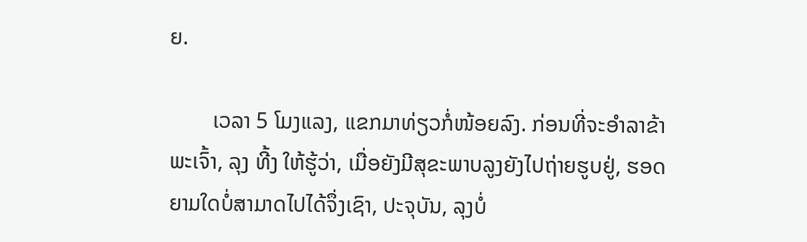ຍ.

        ເວລາ 5 ໂມງແລງ, ແຂກມາທ່ຽວກໍ່ໜ້ອຍລົງ. ກ່ອນທີ່ຈະອຳລາຂ້າພະເຈົ້າ, ລຸງ ທີ້ງ ໃຫ້ຮູ້ວ່າ, ເມື່ອຍັງມີສຸຂະພາບລູງຍັງໄປຖ່າຍຮູບຢູ່, ຮອດຍາມໃດບໍ່ສາມາດໄປໄດ້ຈຶ່ງເຊົາ, ປະຈຸບັນ, ລຸງບໍ່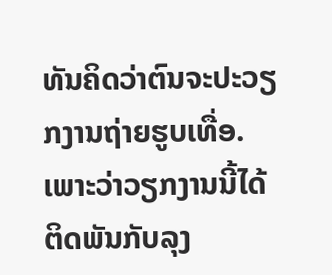ທັນຄິດວ່າຕົນຈະປະວຽກງານຖ່າຍຮູບເທື່ອ. ເພາະວ່າວຽກງານນີ້ໄດ້ຕິດພັນກັບລຸງ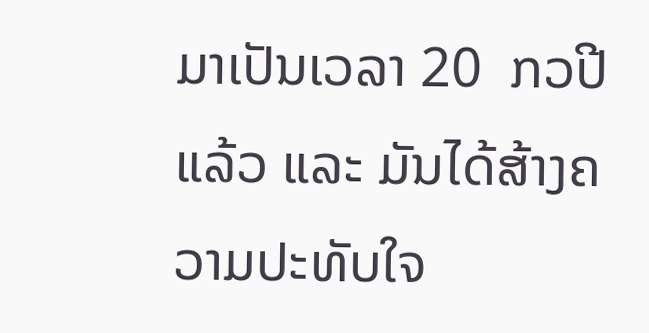ມາເປັນເວລາ 20  ກວປີແລ້ວ ແລະ ມັນໄດ້ສ້າງຄວາມປະທັບໃຈ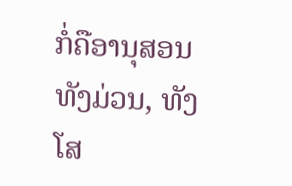ກໍ່ຄືອານຸສອນທັງມ່ວນ, ທັງໂສ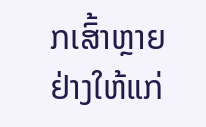ກເສົ້າຫຼາຍຢ່າງໃຫ້ແກ່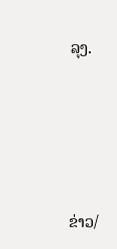ລຸງ.





ຂ່າວ/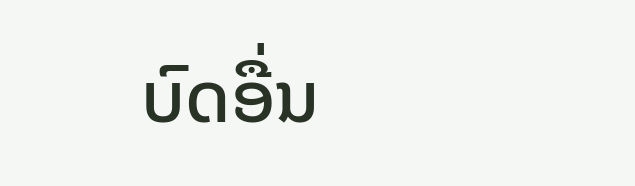ບົດອື່ນ